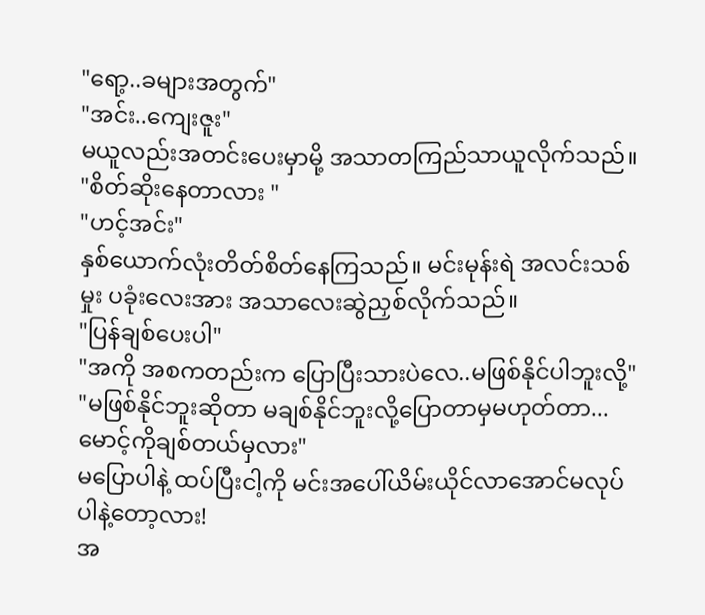"ရော့..ခများအတွက်"
"အင်း..ကျေးဇူး"
မယူလည်းအတင်းပေးမှာမို့ အသာတကြည်သာယူလိုက်သည်။
"စိတ်ဆိုးနေတာလား "
"ဟင့်အင်း"
နှစ်ယောက်လုံးတိတ်စိတ်နေကြသည်။ မင်းမုန်းရဲ အလင်းသစ်မှုး ပခုံးလေးအား အသာလေးဆွဲညှစ်လိုက်သည်။
"ပြန်ချစ်ပေးပါ"
"အကို အစကတည်းက ပြောပြီးသားပဲလေ..မဖြစ်နိုင်ပါဘူးလို့"
"မဖြစ်နိုင်ဘူးဆိုတာ မချစ်နိုင်ဘူးလို့ပြောတာမှမဟုတ်တာ...မောင့်ကိုချစ်တယ်မှလား"
မပြောပါနဲ့ ထပ်ပြီးငါ့ကို မင်းအပေါ်ယိမ်းယိုင်လာအောင်မလုပ်ပါနဲ့တော့လား!
အ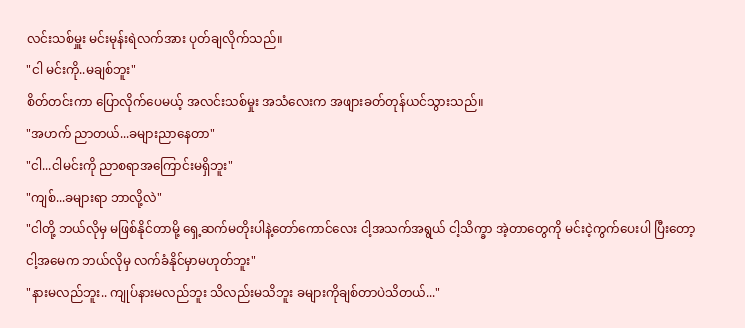လင်းသစ်မှူး မင်းမုန်းရဲလက်အား ပုတ်ချလိုက်သည်။
"ငါ မင်းကို..မချစ်ဘူး"
စိတ်တင်းကာ ပြောလိုက်ပေမယ့် အလင်းသစ်မှုး အသံလေးက အဖျားခတ်တုန်ယင်သွားသည်။
"အဟက် ညာတယ်...ခများညာနေတာ"
"ငါ...ငါမင်းကို ညာစရာအကြောင်းမရှိဘူး"
"ကျစ်...ခများရာ ဘာလို့လဲ"
"ငါတို့ ဘယ်လိုမှ မဖြစ်နိုင်တာမို့ ရှေ့ဆက်မတိုးပါနဲ့တော်ကောင်လေး ငါ့အသက်အရွယ် ငါ့သိက္ခာ အဲ့တာတွေကို မင်းငဲ့ကွက်ပေးပါ ပြီးတော့ငါ့အမေက ဘယ်လိုမှ လက်ခံနိုင်မှာမဟုတ်ဘူး"
"နားမလည်ဘူး.. ကျုပ်နားမလည်ဘူး သိလည်းမသိဘူး ခများကိုချစ်တာပဲသိတယ်..."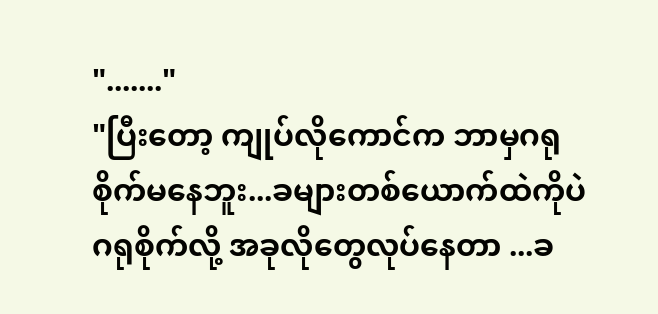"......."
"ပြီးတော့ ကျုပ်လိုကောင်က ဘာမှဂရုစိုက်မနေဘူး...ခများတစ်ယောက်ထဲကိုပဲဂရုစိုက်လို့ အခုလိုတွေလုပ်နေတာ ...ခ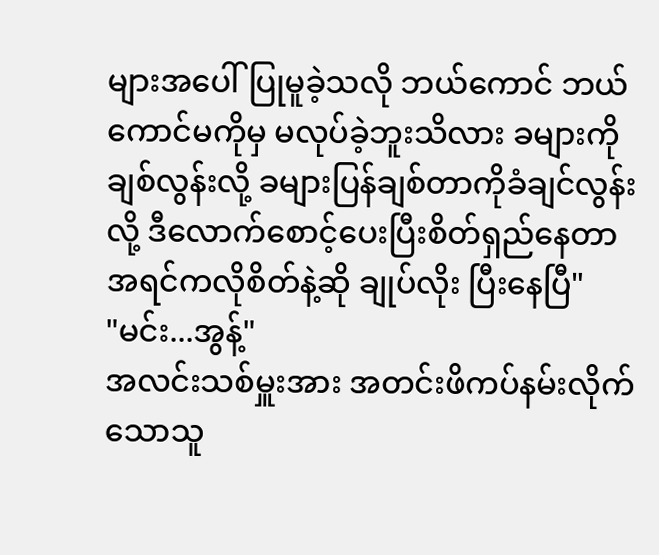များအပေါ်ပြုမူခဲ့သလို ဘယ်ကောင် ဘယ်ကောင်မကိုမှ မလုပ်ခဲ့ဘူးသိလား ခများကိုချစ်လွန်းလို့ ခများပြန်ချစ်တာကိုခံချင်လွန်းလို့ ဒီလောက်စောင့်ပေးပြီးစိတ်ရှည်နေတာ အရင်ကလိုစိတ်နဲ့ဆို ချုပ်လိုး ပြီးနေပြီ"
"မင်း...အွန့်"
အလင်းသစ်မှူးအား အတင်းဖိကပ်နမ်းလိုက်သောသူ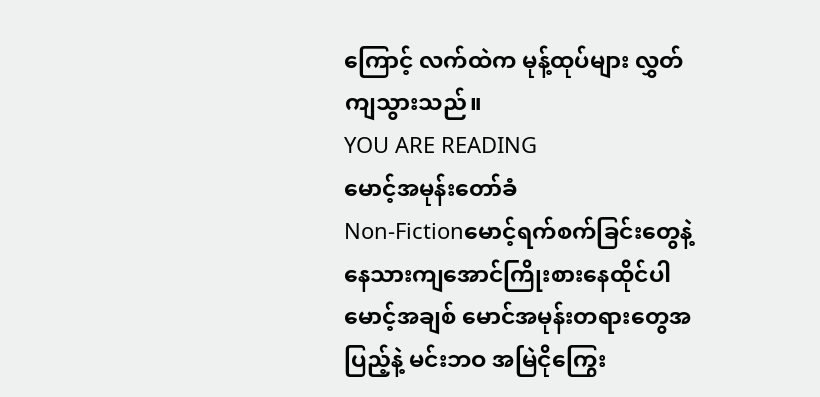ကြောင့် လက်ထဲက မုန့်ထုပ်များ လွှတ်ကျသွားသည်။
YOU ARE READING
မောင့်အမုန်းတော်ခံ
Non-Fictionမောင့်ရက်စက်ခြင်းတွေနဲ့ နေသားကျအောင်ကြိုးစားနေထိုင်ပါ မောင့်အချစ် မောင်အမုန်းတရားတွေအပြည့်နဲ့ မင်းဘဝ အမြဲငိုကြွေး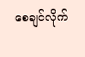စေချင်လိုက်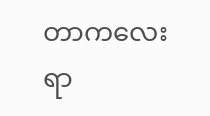တာကလေးရာ